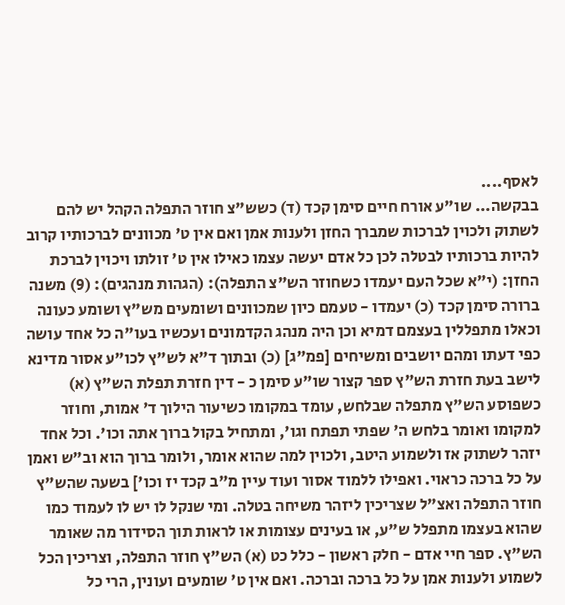לאסף....
בבקשה... שו"ע אורח חיים סימן קכד (ד) כשש"צ חוזר התפלה הקהל יש להם לשתוק ולכוין לברכות שמברך החזן ולענות אמן ואם אין ט' מכוונים לברכותיו קרוב להיות ברכותיו לבטלה לכן כל אדם יעשה עצמו כאילו אין ט' זולתו ויכוין לברכת החזן: (י"א שכל העם יעמדו כשחוזר הש"צ התפלה): (הגהות מנהגים): (9) משנה ברורה סימן קכד (כ) יעמדו - טעמם כיון שמכוונים ושומעים מש"ץ ושומע כעונה וכאלו מתפללין בעצמם דמיא וכן היה מנהג הקדמונים ועכשיו בעו"ה כל אחד עושה כפי דעתו ומהם יושבים ומשיחים [פמ"ג] (כ) ובתוך ד"א לש"ץ לכו"ע אסור מדינא לישב בעת חזרת הש"ץ ספר קצור שו"ע סימן כ - דין חזרת תפלת הש"ץ (א) כשפוסע הש"ץ מתפלה שבלחש, עומד במקומו כשיעור הילוך ד' אמות, וחוזר למקומו ואומר בלחש ה' שפתי תפתח וגו', ומתחיל בקול ברוך אתה וכו'. וכל אחד יזהר לשתוק אז ולשמוע היטב, ולכוין למה שהוא אומר, ולומר ברוך הוא וב"ש ואמן על כל ברכה כראוי. ואפילו ללמוד אסור ועוד עיין מ"ב קכד יז וכו'] בשעה שהש"ץ חוזר התפלה ואצ"ל שצריכין ליזהר משיחה בטלה. ומי שנקל לו יש לו לעמוד כמו שהוא בעצמו מתפלל ש"ע, או בעינים עצומות או לראות תוך הסידור מה שאומר הש"ץ. ספר חיי אדם - חלק ראשון - כלל כט (א) הש"ץ חוזר התפלה, וצריכין הכל לשמוע ולענות אמן על כל ברכה וברכה. ואם אין ט' שומעים ועונין, הרי כל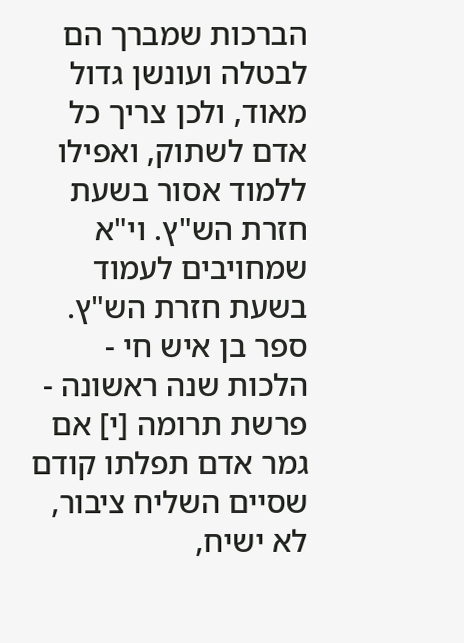הברכות שמברך הם לבטלה ועונשן גדול מאוד, ולכן צריך כל אדם לשתוק, ואפילו ללמוד אסור בשעת חזרת הש"ץ. וי"א שמחויבים לעמוד בשעת חזרת הש"ץ. ספר בן איש חי - הלכות שנה ראשונה - פרשת תרומה [י] אם גמר אדם תפלתו קודם שסיים השליח ציבור, לא ישיח,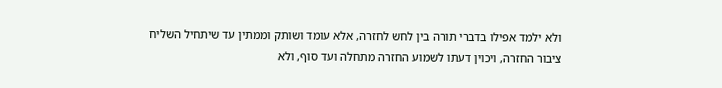ולא ילמד אפילו בדברי תורה בין לחש לחזרה, אלא עומד ושותק וממתין עד שיתחיל השליח ציבור החזרה, ויכוין דעתו לשמוע החזרה מתחלה ועד סוף, ולא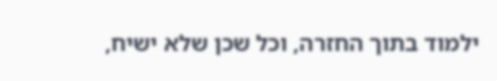ילמוד בתוך החזרה, וכל שכן שלא ישיח,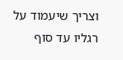וצריך שיעמוד על רגליו עד סוף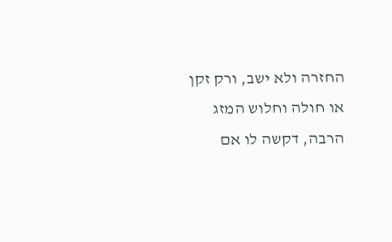החזרה ולא ישב, ורק זקן או חולה וחלוש המזג הרבה, דקשה לו אם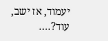יעמוד, אז ישב, עוד?....